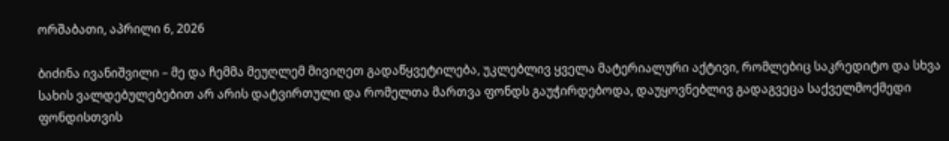ორშაბათი, აპრილი 6, 2026

ბიძინა ივანიშვილი – მე და ჩემმა მეუღლემ მივიღეთ გადაწყვეტილება, უკლებლივ ყველა მატერიალური აქტივი, რომლებიც საკრედიტო და სხვა სახის ვალდებულებებით არ არის დატვირთული და რომელთა მართვა ფონდს გაუჭირდებოდა, დაუყოვნებლივ გადაგვეცა საქველმოქმედი ფონდისთვის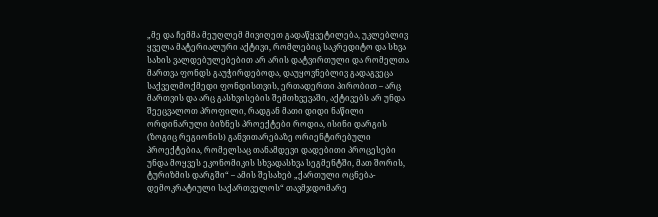„მე და ჩემმა მეუღლემ მივიღეთ გადაწყვეტილება, უკლებლივ ყველა მატერიალური აქტივი, რომლებიც საკრედიტო და სხვა სახის ვალდებულებებით არ არის დატვირთული და რომელთა მართვა ფონდს გაუჭირდებოდა, დაუყოვნებლივ გადაგვეცა საქველმოქმედი ფონდისთვის, ერთადერთი პირობით – არც მართვის და არც გასხვისების შემთხვევაში, აქტივებს არ უნდა შეეცვალოთ პროფილი, რადგან მათი დიდი ნაწილი ორდინარული ბიზნეს პროექტები როდია, ისინი დარგის (ზოგიც რეგიონის) განვითარებაზე ორიენტირებული პროექტებია, რომელსაც თანამდევი დადებითი პროცესები უნდა მოყვეს ეკონომიკის სხვადასხვა სეგმენტში, მათ შორის, ტურიზმის დარგში“ – ამის შესახებ „ქართული ოცნება-დემოკრატიული საქართველოს“ თავმჯდომარე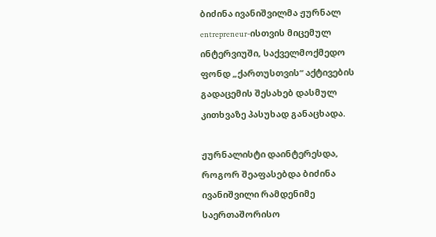ბიძინა ივანიშვილმა ჟურნალ entrepreneur-ისთვის მიცემულ ინტერვიუში, საქველმოქმედო ფონდ „ქართუსთვის“ აქტივების გადაცემის შესახებ დასმულ კითხვაზე პასუხად განაცხადა.

ჟურნალისტი დაინტერესდა, როგორ შეაფასებდა ბიძინა ივანიშვილი რამდენიმე საერთაშორისო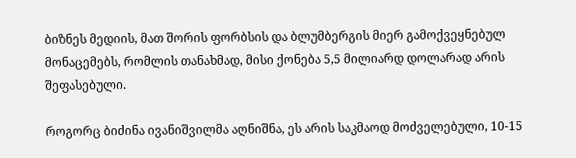ბიზნეს მედიის, მათ შორის ფორბსის და ბლუმბერგის მიერ გამოქვეყნებულ მონაცემებს, რომლის თანახმად, მისი ქონება 5,5 მილიარდ დოლარად არის შეფასებული.

როგორც ბიძინა ივანიშვილმა აღნიშნა, ეს არის საკმაოდ მოძველებული, 10-15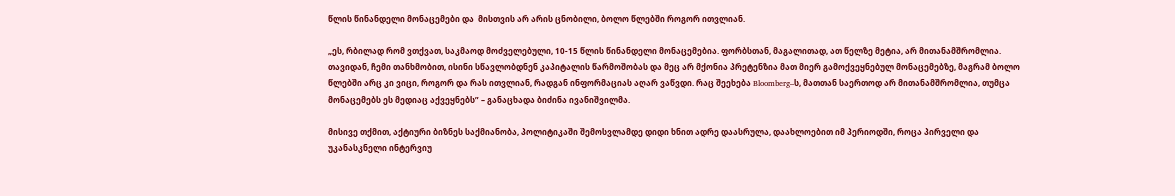წლის წინანდელი მონაცემები და  მისთვის არ არის ცნობილი, ბოლო წლებში როგორ ითვლიან.

„ეს, რბილად რომ ვთქვათ, საკმაოდ მოძველებული, 10-15 წლის წინანდელი მონაცემებია. ფორბსთან, მაგალითად, ათ წელზე მეტია, არ მითანამშრომლია. თავიდან, ჩემი თანხმობით, ისინი სწავლობდნენ კაპიტალის წარმოშობას და მეც არ მქონია პრეტენზია მათ მიერ გამოქვეყნებულ მონაცემებზე, მაგრამ ბოლო წლებში არც კი ვიცი, როგორ და რას ითვლიან, რადგან ინფორმაციას აღარ ვაწვდი. რაც შეეხება Bloomberg–ს, მათთან საერთოდ არ მითანამშრომლია, თუმცა მონაცემებს ეს მედიაც აქვეყნებს” – განაცხადა ბიძინა ივანიშვილმა.

მისივე თქმით, აქტიური ბიზნეს საქმიანობა, პოლიტიკაში შემოსვლამდე დიდი ხნით ადრე დაასრულა, დაახლოებით იმ პერიოდში, როცა პირველი და უკანასკნელი ინტერვიუ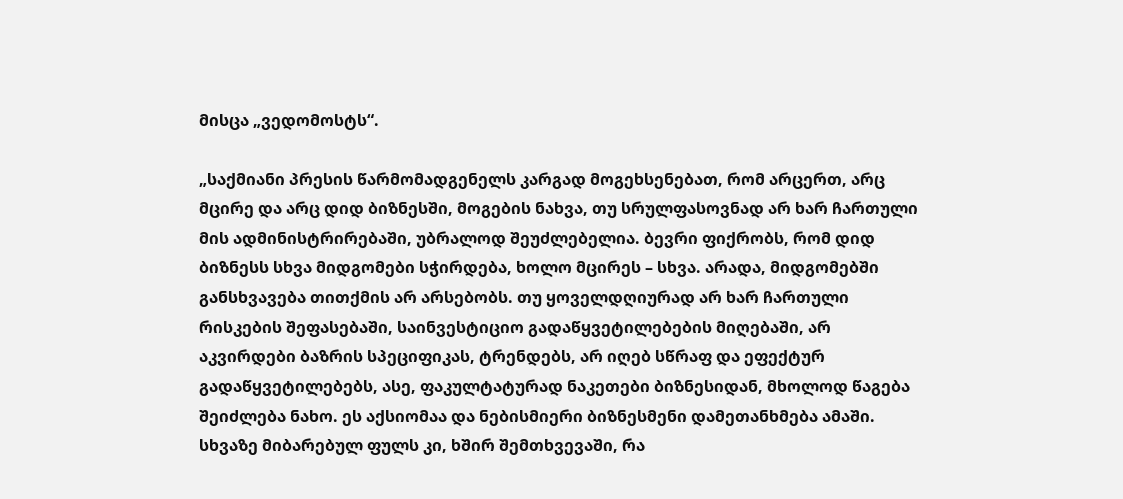მისცა „ვედომოსტს“.

„საქმიანი პრესის წარმომადგენელს კარგად მოგეხსენებათ, რომ არცერთ, არც მცირე და არც დიდ ბიზნესში, მოგების ნახვა, თუ სრულფასოვნად არ ხარ ჩართული მის ადმინისტრირებაში, უბრალოდ შეუძლებელია. ბევრი ფიქრობს, რომ დიდ ბიზნესს სხვა მიდგომები სჭირდება, ხოლო მცირეს – სხვა. არადა, მიდგომებში განსხვავება თითქმის არ არსებობს. თუ ყოველდღიურად არ ხარ ჩართული რისკების შეფასებაში, საინვესტიციო გადაწყვეტილებების მიღებაში, არ აკვირდები ბაზრის სპეციფიკას, ტრენდებს, არ იღებ სწრაფ და ეფექტურ გადაწყვეტილებებს, ასე, ფაკულტატურად ნაკეთები ბიზნესიდან, მხოლოდ წაგება შეიძლება ნახო. ეს აქსიომაა და ნებისმიერი ბიზნესმენი დამეთანხმება ამაში. სხვაზე მიბარებულ ფულს კი, ხშირ შემთხვევაში, რა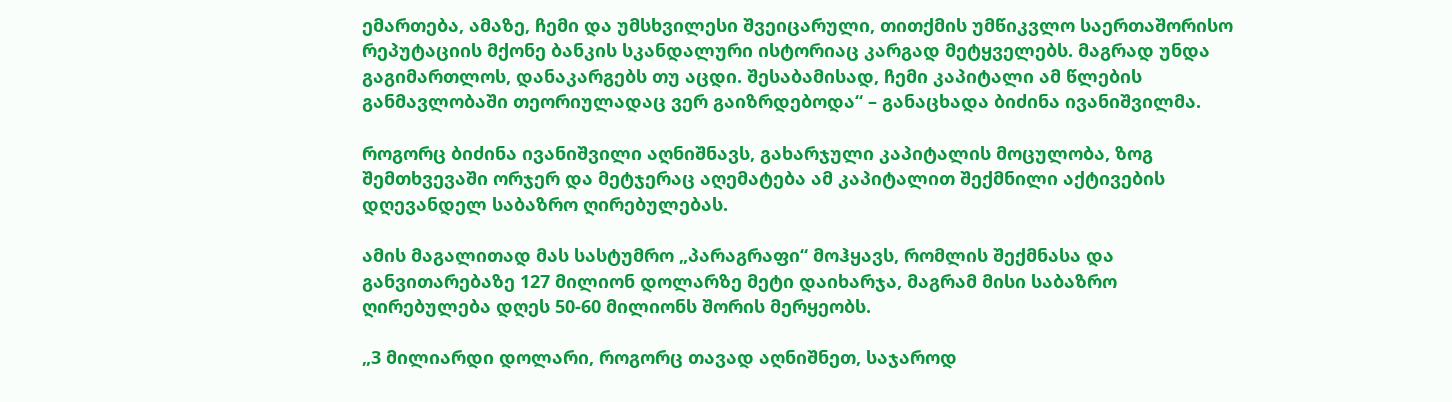ემართება, ამაზე, ჩემი და უმსხვილესი შვეიცარული, თითქმის უმწიკვლო საერთაშორისო რეპუტაციის მქონე ბანკის სკანდალური ისტორიაც კარგად მეტყველებს. მაგრად უნდა გაგიმართლოს, დანაკარგებს თუ აცდი. შესაბამისად, ჩემი კაპიტალი ამ წლების განმავლობაში თეორიულადაც ვერ გაიზრდებოდა“ – განაცხადა ბიძინა ივანიშვილმა.

როგორც ბიძინა ივანიშვილი აღნიშნავს, გახარჯული კაპიტალის მოცულობა, ზოგ შემთხვევაში ორჯერ და მეტჯერაც აღემატება ამ კაპიტალით შექმნილი აქტივების დღევანდელ საბაზრო ღირებულებას.

ამის მაგალითად მას სასტუმრო „პარაგრაფი“ მოჰყავს, რომლის შექმნასა და განვითარებაზე 127 მილიონ დოლარზე მეტი დაიხარჯა, მაგრამ მისი საბაზრო ღირებულება დღეს 50-60 მილიონს შორის მერყეობს.

„3 მილიარდი დოლარი, როგორც თავად აღნიშნეთ, საჯაროდ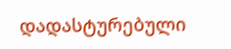დადასტურებული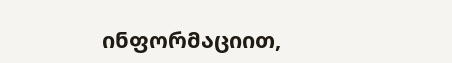ინფორმაციით,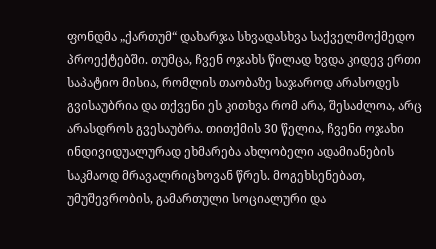ფონდმა „ქართუმ“ დახარჯა სხვადასხვა საქველმოქმედო პროექტებში. თუმცა, ჩვენ ოჯახს წილად ხვდა კიდევ ერთი საპატიო მისია, რომლის თაობაზე საჯაროდ არასოდეს გვისაუბრია და თქვენი ეს კითხვა რომ არა, შესაძლოა, არც არასდროს გვესაუბრა. თითქმის 30 წელია, ჩვენი ოჯახი ინდივიდუალურად ეხმარება ახლობელი ადამიანების საკმაოდ მრავალრიცხოვან წრეს. მოგეხსენებათ, უმუშევრობის, გამართული სოციალური და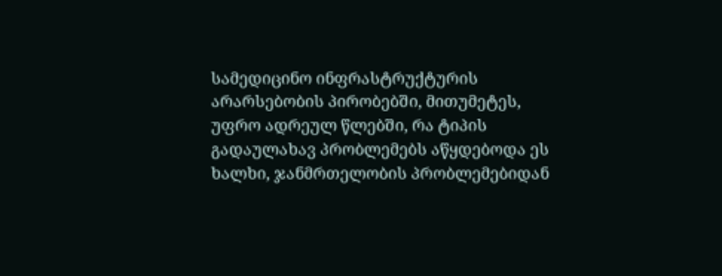სამედიცინო ინფრასტრუქტურის არარსებობის პირობებში, მითუმეტეს, უფრო ადრეულ წლებში, რა ტიპის გადაულახავ პრობლემებს აწყდებოდა ეს ხალხი, ჯანმრთელობის პრობლემებიდან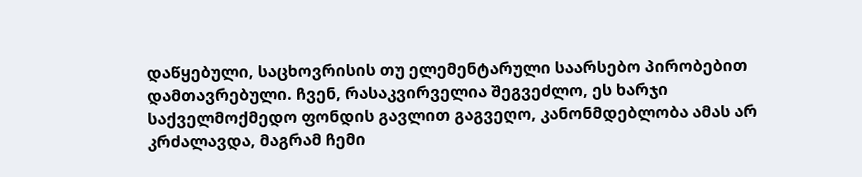დაწყებული, საცხოვრისის თუ ელემენტარული საარსებო პირობებით დამთავრებული. ჩვენ, რასაკვირველია შეგვეძლო, ეს ხარჯი საქველმოქმედო ფონდის გავლით გაგვეღო, კანონმდებლობა ამას არ კრძალავდა, მაგრამ ჩემი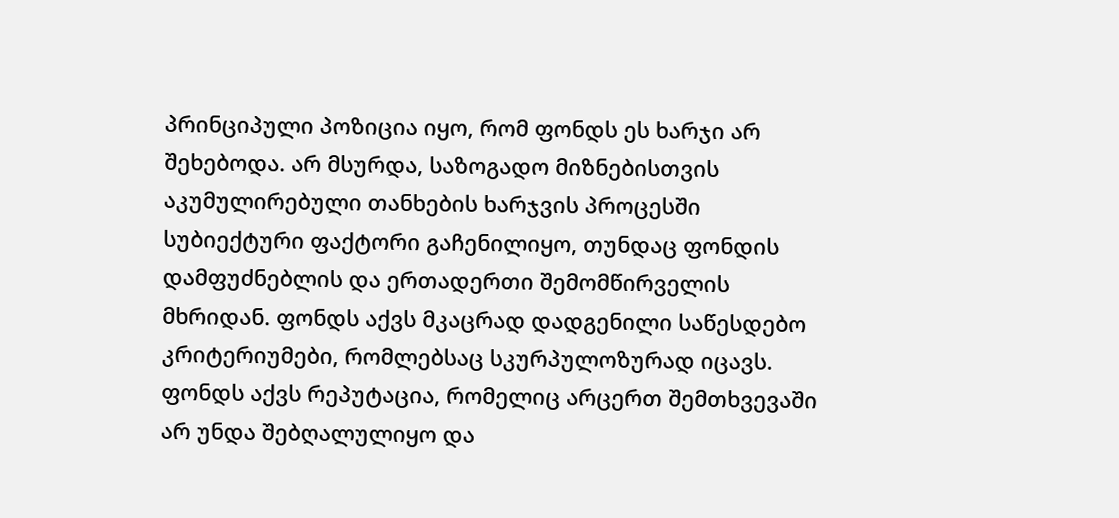პრინციპული პოზიცია იყო, რომ ფონდს ეს ხარჯი არ შეხებოდა. არ მსურდა, საზოგადო მიზნებისთვის აკუმულირებული თანხების ხარჯვის პროცესში სუბიექტური ფაქტორი გაჩენილიყო, თუნდაც ფონდის დამფუძნებლის და ერთადერთი შემომწირველის მხრიდან. ფონდს აქვს მკაცრად დადგენილი საწესდებო კრიტერიუმები, რომლებსაც სკურპულოზურად იცავს. ფონდს აქვს რეპუტაცია, რომელიც არცერთ შემთხვევაში არ უნდა შებღალულიყო და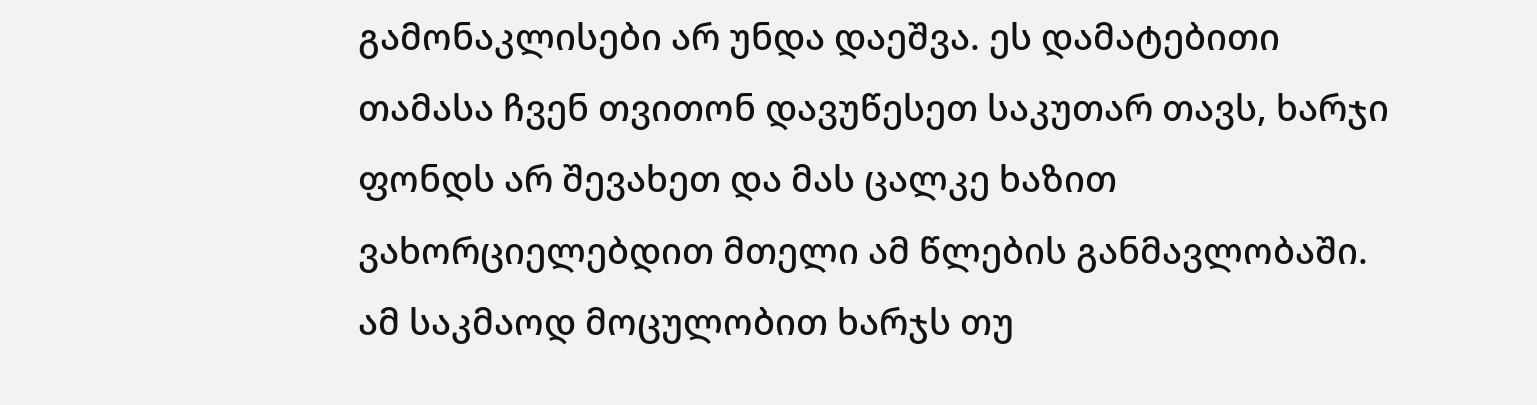გამონაკლისები არ უნდა დაეშვა. ეს დამატებითი თამასა ჩვენ თვითონ დავუწესეთ საკუთარ თავს, ხარჯი ფონდს არ შევახეთ და მას ცალკე ხაზით ვახორციელებდით მთელი ამ წლების განმავლობაში. ამ საკმაოდ მოცულობით ხარჯს თუ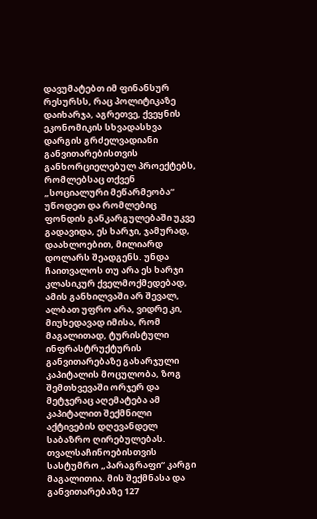დავუმატებთ იმ ფინანსურ რესურსს, რაც პოლიტიკაზე დაიხარჯა, აგრეთვე, ქვეყნის ეკონომიკის სხვადასხვა დარგის გრძელვადიანი განვითარებისთვის განხორციელებულ პროექტებს, რომლებსაც თქვენ „სოციალური მეწარმეობა“ უწოდეთ და რომლებიც ფონდის განკარგულებაში უკვე გადავიდა, ეს ხარჯი, ჯამურად, დაახლოებით, მილიარდ დოლარს შეადგენს. უნდა ჩაითვალოს თუ არა ეს ხარჯი კლასიკურ ქველმოქმედებად, ამის განხილვაში არ შევალ, ალბათ უფრო არა, ვიდრე კი, მიუხედავად იმისა, რომ მაგალითად, ტურისტული ინფრასტრუქტურის განვითარებაზე გახარჯული კაპიტალის მოცულობა, ზოგ შემთხვევაში ორჯერ და მეტჯერაც აღემატება ამ კაპიტალით შექმნილი აქტივების დღევანდელ საბაზრო ღირებულებას. თვალსაჩინოებისთვის სასტუმრო „პარაგრაფი“ კარგი მაგალითია. მის შექმნასა და განვითარებაზე 127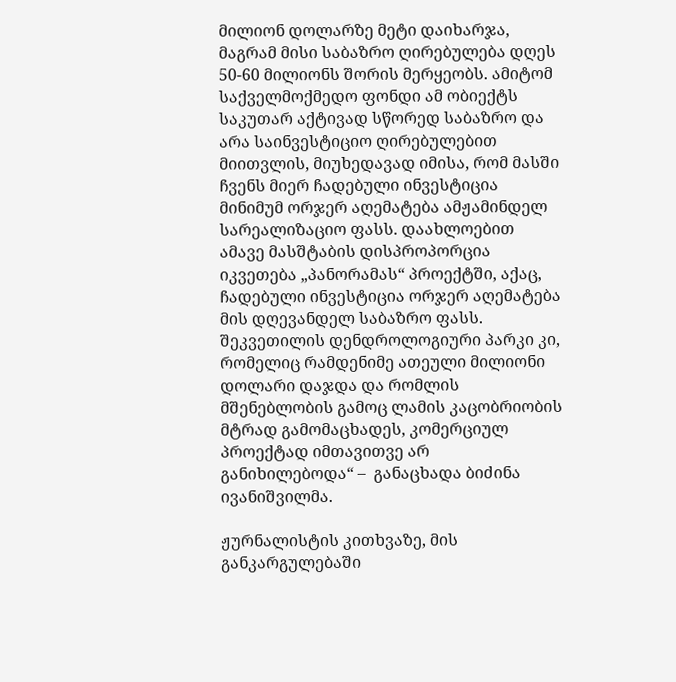მილიონ დოლარზე მეტი დაიხარჯა, მაგრამ მისი საბაზრო ღირებულება დღეს 50-60 მილიონს შორის მერყეობს. ამიტომ საქველმოქმედო ფონდი ამ ობიექტს საკუთარ აქტივად სწორედ საბაზრო და არა საინვესტიციო ღირებულებით მიითვლის, მიუხედავად იმისა, რომ მასში ჩვენს მიერ ჩადებული ინვესტიცია მინიმუმ ორჯერ აღემატება ამჟამინდელ სარეალიზაციო ფასს. დაახლოებით ამავე მასშტაბის დისპროპორცია იკვეთება „პანორამას“ პროექტში, აქაც, ჩადებული ინვესტიცია ორჯერ აღემატება მის დღევანდელ საბაზრო ფასს. შეკვეთილის დენდროლოგიური პარკი კი, რომელიც რამდენიმე ათეული მილიონი დოლარი დაჯდა და რომლის მშენებლობის გამოც ლამის კაცობრიობის მტრად გამომაცხადეს, კომერციულ პროექტად იმთავითვე არ განიხილებოდა“ –  განაცხადა ბიძინა ივანიშვილმა.

ჟურნალისტის კითხვაზე, მის განკარგულებაში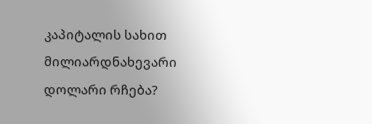კაპიტალის სახით მილიარდნახევარი დოლარი რჩება?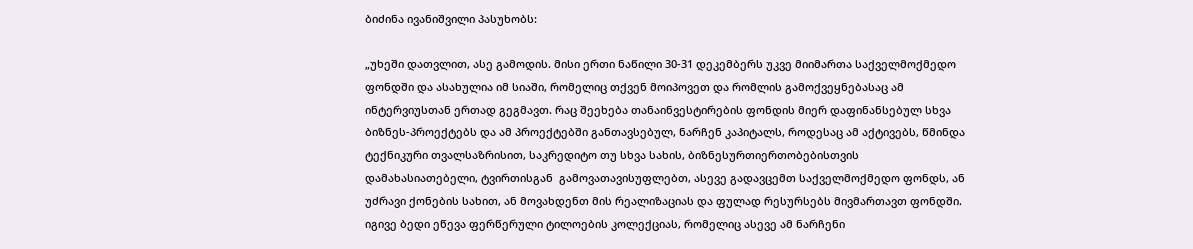ბიძინა ივანიშვილი პასუხობს:

„უხეში დათვლით, ასე გამოდის. მისი ერთი ნაწილი 30-31 დეკემბერს უკვე მიიმართა საქველმოქმედო ფონდში და ასახულია იმ სიაში, რომელიც თქვენ მოიპოვეთ და რომლის გამოქვეყნებასაც ამ ინტერვიუსთან ერთად გეგმავთ. რაც შეეხება თანაინვესტირების ფონდის მიერ დაფინანსებულ სხვა ბიზნეს-პროექტებს და ამ პროექტებში განთავსებულ, ნარჩენ კაპიტალს, როდესაც ამ აქტივებს, წმინდა ტექნიკური თვალსაზრისით, საკრედიტო თუ სხვა სახის, ბიზნესურთიერთობებისთვის დამახასიათებელი, ტვირთისგან  გამოვათავისუფლებთ, ასევე გადავცემთ საქველმოქმედო ფონდს, ან უძრავი ქონების სახით, ან მოვახდენთ მის რეალიზაციას და ფულად რესურსებს მივმართავთ ფონდში. იგივე ბედი ეწევა ფერწერული ტილოების კოლექციას, რომელიც ასევე ამ ნარჩენი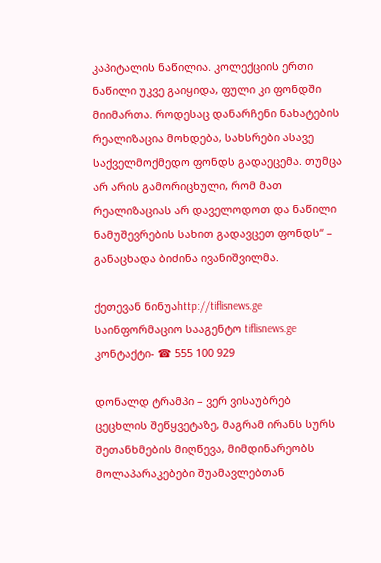კაპიტალის ნაწილია. კოლექციის ერთი ნაწილი უკვე გაიყიდა, ფული კი ფონდში მიიმართა. როდესაც დანარჩენი ნახატების რეალიზაცია მოხდება, სახსრები ასავე საქველმოქმედო ფონდს გადაეცემა. თუმცა არ არის გამორიცხული, რომ მათ რეალიზაციას არ დაველოდოთ და ნაწილი ნამუშევრების სახით გადავცეთ ფონდს“ – განაცხადა ბიძინა ივანიშვილმა.

ქეთევან ნინუაhttp://tiflisnews.ge
საინფორმაციო სააგენტო tiflisnews.ge კონტაქტი- ☎ 555 100 929

დონალდ ტრამპი – ვერ ვისაუბრებ ცეცხლის შეწყვეტაზე, მაგრამ ირანს სურს შეთანხმების მიღწევა, მიმდინარეობს მოლაპარაკებები შუამავლებთან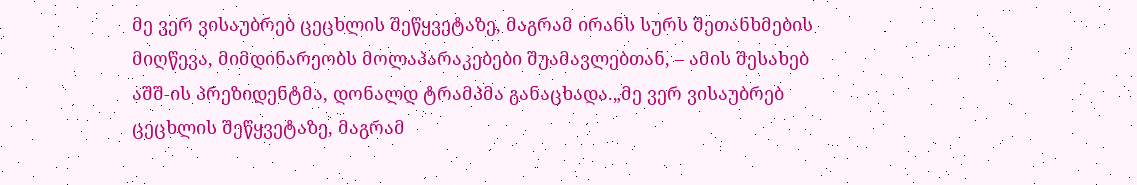მე ვერ ვისაუბრებ ცეცხლის შეწყვეტაზე, მაგრამ ირანს სურს შეთანხმების მიღწევა, მიმდინარეობს მოლაპარაკებები შუამავლებთან, – ამის შესახებ აშშ-ის პრეზიდენტმა, დონალდ ტრამპმა განაცხადა.„მე ვერ ვისაუბრებ ცეცხლის შეწყვეტაზე, მაგრამ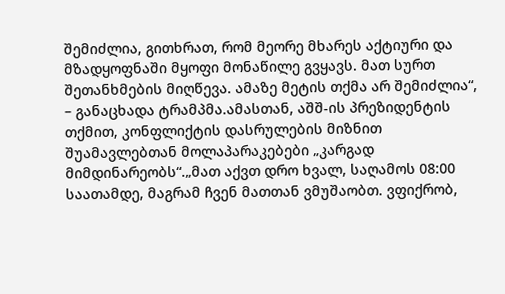შემიძლია, გითხრათ, რომ მეორე მხარეს აქტიური და მზადყოფნაში მყოფი მონაწილე გვყავს. მათ სურთ შეთანხმების მიღწევა. ამაზე მეტის თქმა არ შემიძლია“, – განაცხადა ტრამპმა.ამასთან, აშშ-ის პრეზიდენტის თქმით, კონფლიქტის დასრულების მიზნით შუამავლებთან მოლაპარაკებები „კარგად მიმდინარეობს“.„მათ აქვთ დრო ხვალ, საღამოს 08:00 საათამდე, მაგრამ ჩვენ მათთან ვმუშაობთ. ვფიქრობ,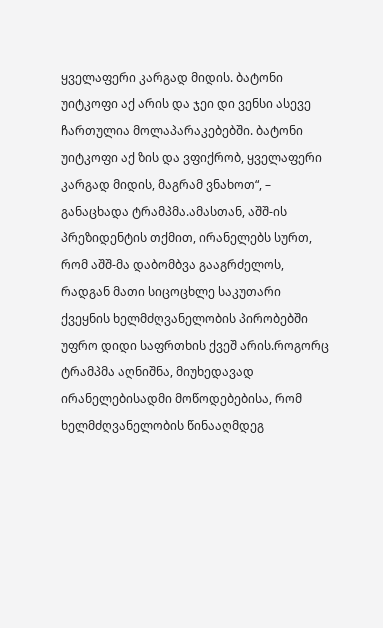ყველაფერი კარგად მიდის. ბატონი უიტკოფი აქ არის და ჯეი დი ვენსი ასევე ჩართულია მოლაპარაკებებში. ბატონი უიტკოფი აქ ზის და ვფიქრობ, ყველაფერი კარგად მიდის, მაგრამ ვნახოთ“, – განაცხადა ტრამპმა.ამასთან, აშშ-ის პრეზიდენტის თქმით, ირანელებს სურთ, რომ აშშ-მა დაბომბვა გააგრძელოს, რადგან მათი სიცოცხლე საკუთარი ქვეყნის ხელმძღვანელობის პირობებში უფრო დიდი საფრთხის ქვეშ არის.როგორც ტრამპმა აღნიშნა, მიუხედავად ირანელებისადმი მოწოდებებისა, რომ ხელმძღვანელობის წინააღმდეგ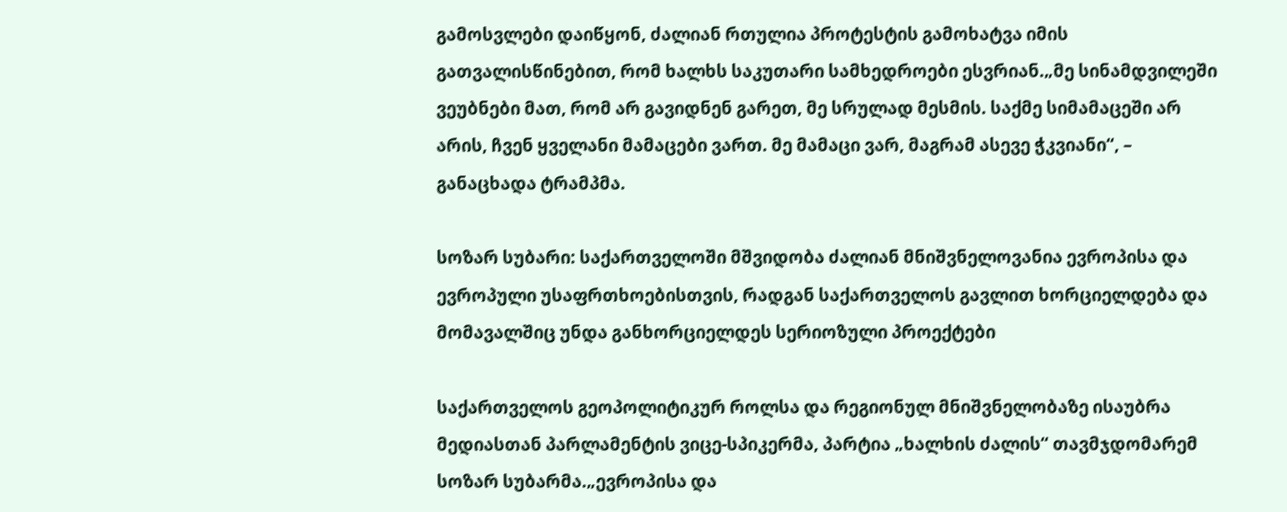გამოსვლები დაიწყონ, ძალიან რთულია პროტესტის გამოხატვა იმის გათვალისწინებით, რომ ხალხს საკუთარი სამხედროები ესვრიან.„მე სინამდვილეში ვეუბნები მათ, რომ არ გავიდნენ გარეთ, მე სრულად მესმის. საქმე სიმამაცეში არ არის, ჩვენ ყველანი მამაცები ვართ. მე მამაცი ვარ, მაგრამ ასევე ჭკვიანი“, – განაცხადა ტრამპმა.

სოზარ სუბარი: საქართველოში მშვიდობა ძალიან მნიშვნელოვანია ევროპისა და ევროპული უსაფრთხოებისთვის, რადგან საქართველოს გავლით ხორციელდება და მომავალშიც უნდა განხორციელდეს სერიოზული პროექტები

საქართველოს გეოპოლიტიკურ როლსა და რეგიონულ მნიშვნელობაზე ისაუბრა მედიასთან პარლამენტის ვიცე-სპიკერმა, პარტია „ხალხის ძალის“ თავმჯდომარემ სოზარ სუბარმა.„ევროპისა და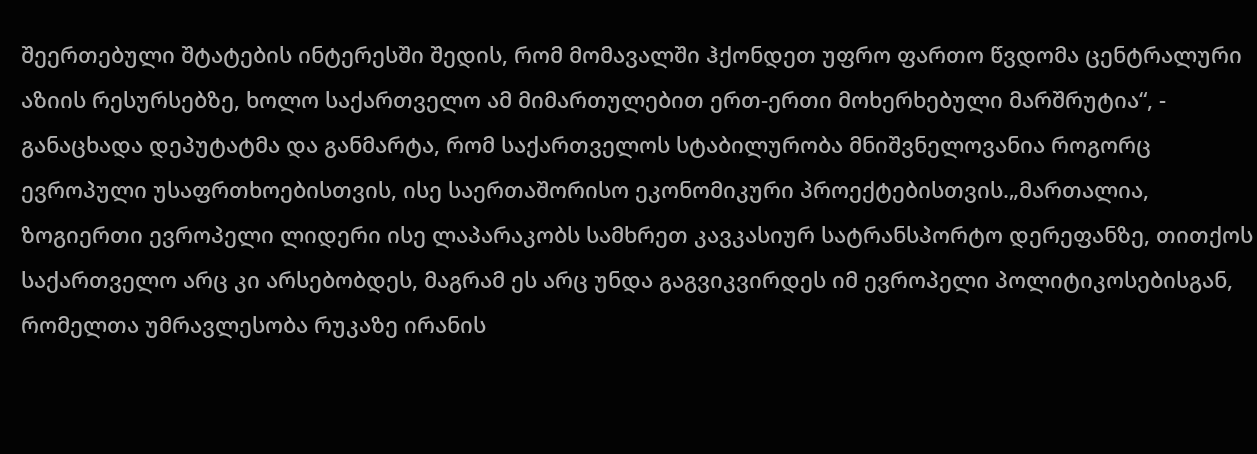შეერთებული შტატების ინტერესში შედის, რომ მომავალში ჰქონდეთ უფრო ფართო წვდომა ცენტრალური აზიის რესურსებზე, ხოლო საქართველო ამ მიმართულებით ერთ-ერთი მოხერხებული მარშრუტია“, - განაცხადა დეპუტატმა და განმარტა, რომ საქართველოს სტაბილურობა მნიშვნელოვანია როგორც ევროპული უსაფრთხოებისთვის, ისე საერთაშორისო ეკონომიკური პროექტებისთვის.„მართალია, ზოგიერთი ევროპელი ლიდერი ისე ლაპარაკობს სამხრეთ კავკასიურ სატრანსპორტო დერეფანზე, თითქოს საქართველო არც კი არსებობდეს, მაგრამ ეს არც უნდა გაგვიკვირდეს იმ ევროპელი პოლიტიკოსებისგან, რომელთა უმრავლესობა რუკაზე ირანის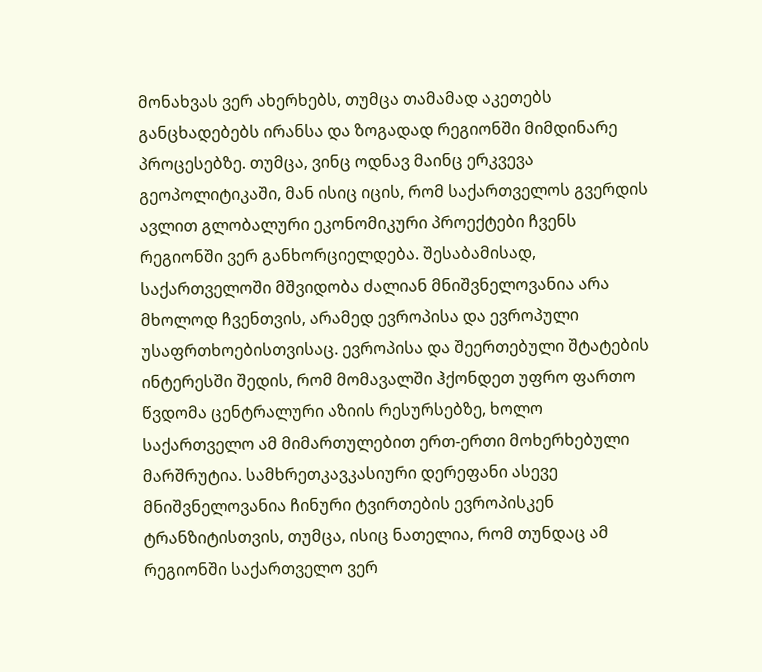მონახვას ვერ ახერხებს, თუმცა თამამად აკეთებს განცხადებებს ირანსა და ზოგადად რეგიონში მიმდინარე პროცესებზე. თუმცა, ვინც ოდნავ მაინც ერკვევა გეოპოლიტიკაში, მან ისიც იცის, რომ საქართველოს გვერდის ავლით გლობალური ეკონომიკური პროექტები ჩვენს რეგიონში ვერ განხორციელდება. შესაბამისად, საქართველოში მშვიდობა ძალიან მნიშვნელოვანია არა მხოლოდ ჩვენთვის, არამედ ევროპისა და ევროპული უსაფრთხოებისთვისაც. ევროპისა და შეერთებული შტატების ინტერესში შედის, რომ მომავალში ჰქონდეთ უფრო ფართო წვდომა ცენტრალური აზიის რესურსებზე, ხოლო საქართველო ამ მიმართულებით ერთ-ერთი მოხერხებული მარშრუტია. სამხრეთკავკასიური დერეფანი ასევე მნიშვნელოვანია ჩინური ტვირთების ევროპისკენ ტრანზიტისთვის, თუმცა, ისიც ნათელია, რომ თუნდაც ამ რეგიონში საქართველო ვერ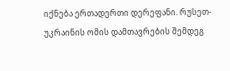იქნება ერთადერთი დერეფანი. რუსეთ-უკრაინის ომის დამთავრების შემდეგ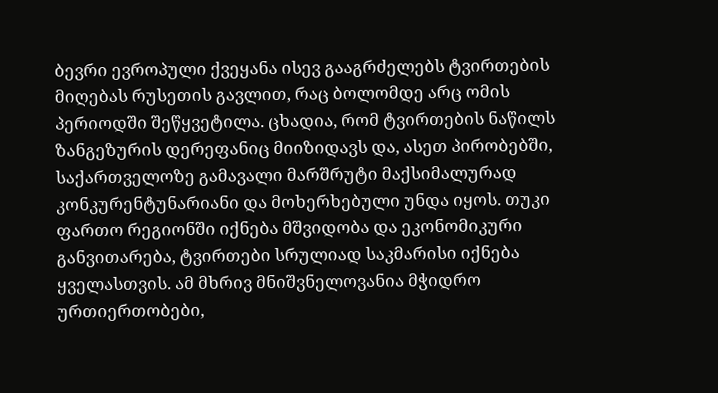ბევრი ევროპული ქვეყანა ისევ გააგრძელებს ტვირთების მიღებას რუსეთის გავლით, რაც ბოლომდე არც ომის პერიოდში შეწყვეტილა. ცხადია, რომ ტვირთების ნაწილს ზანგეზურის დერეფანიც მიიზიდავს და, ასეთ პირობებში, საქართველოზე გამავალი მარშრუტი მაქსიმალურად კონკურენტუნარიანი და მოხერხებული უნდა იყოს. თუკი ფართო რეგიონში იქნება მშვიდობა და ეკონომიკური განვითარება, ტვირთები სრულიად საკმარისი იქნება ყველასთვის. ამ მხრივ მნიშვნელოვანია მჭიდრო ურთიერთობები,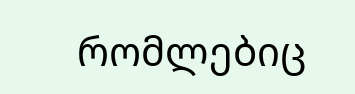რომლებიც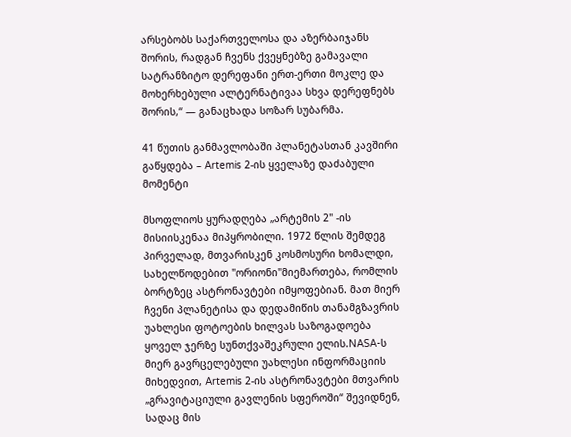არსებობს საქართველოსა და აზერბაიჯანს შორის, რადგან ჩვენს ქვეყნებზე გამავალი სატრანზიტო დერეფანი ერთ-ერთი მოკლე და მოხერხებული ალტერნატივაა სხვა დერეფნებს შორის,“ — განაცხადა სოზარ სუბარმა.

41 წუთის განმავლობაში პლანეტასთან კავშირი გაწყდება – Artemis 2-ის ყველაზე დაძაბული მომენტი

მსოფლიოს ყურადღება „არტემის 2" -ის მისიისკენაა მიპყრობილი. 1972 წლის შემდეგ პირველად, მთვარისკენ კოსმოსური ხომალდი, სახელწოდებით "ორიონი"მიემართება, რომლის ბორტზეც ასტრონავტები იმყოფებიან. მათ მიერ ჩვენი პლანეტისა და დედამიწის თანამგზავრის უახლესი ფოტოების ხილვას საზოგადოება ყოველ ჯერზე სუნთქვაშეკრული ელის.NASA-ს მიერ გავრცელებული უახლესი ინფორმაციის მიხედვით, Artemis 2-ის ასტრონავტები მთვარის „გრავიტაციული გავლენის სფეროში“ შევიდნენ, სადაც მის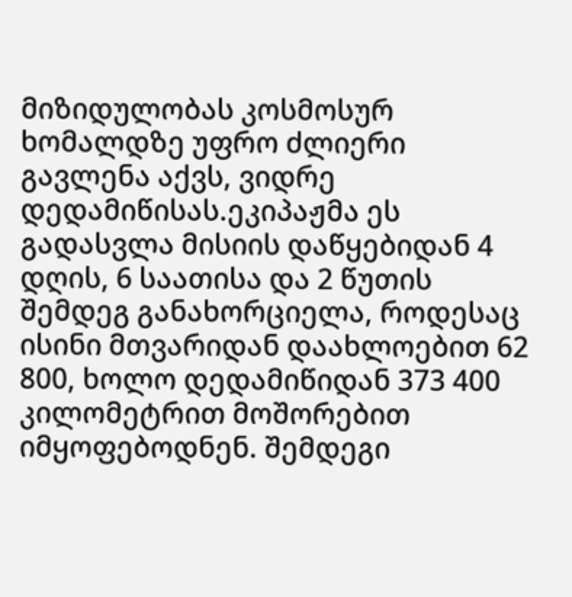მიზიდულობას კოსმოსურ ხომალდზე უფრო ძლიერი გავლენა აქვს, ვიდრე დედამიწისას.ეკიპაჟმა ეს გადასვლა მისიის დაწყებიდან 4 დღის, 6 საათისა და 2 წუთის შემდეგ განახორციელა, როდესაც ისინი მთვარიდან დაახლოებით 62 800, ხოლო დედამიწიდან 373 400 კილომეტრით მოშორებით იმყოფებოდნენ. შემდეგი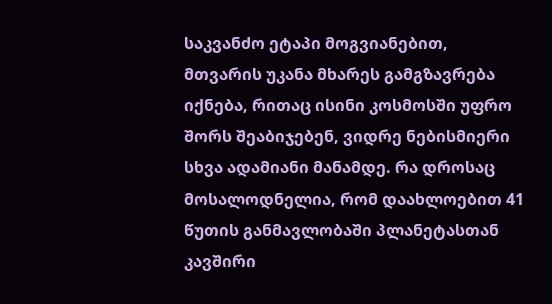საკვანძო ეტაპი მოგვიანებით, მთვარის უკანა მხარეს გამგზავრება იქნება, რითაც ისინი კოსმოსში უფრო შორს შეაბიჯებენ, ვიდრე ნებისმიერი სხვა ადამიანი მანამდე. რა დროსაც მოსალოდნელია, რომ დაახლოებით 41 წუთის განმავლობაში პლანეტასთან კავშირი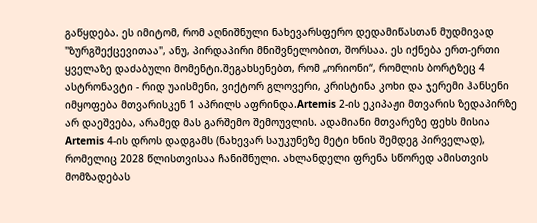გაწყდება. ეს იმიტომ, რომ აღნიშნული ნახევარსფერო დედამიწასთან მუდმივად "ზურგშექცევითაა", ანუ, პირდაპირი მნიშვნელობით, შორსაა. ეს იქნება ერთ-ერთი ყველაზე დაძაბული მომენტი.შეგახსენებთ, რომ „ორიონი“, რომლის ბორტზეც 4 ასტრონავტი - რიდ უაისმენი, ვიქტორ გლოვერი, კრისტინა კოხი და ჯერემი ჰანსენი იმყოფება მთვარისკენ 1 აპრილს აფრინდა.Artemis 2-ის ეკიპაჟი მთვარის ზედაპირზე არ დაეშვება, არამედ მას გარშემო შემოუვლის. ადამიანი მთვარეზე ფეხს მისია Artemis 4-ის დროს დადგამს (ნახევარ საუკუნეზე მეტი ხნის შემდეგ პირველად), რომელიც 2028 წლისთვისაა ჩანიშნული. ახლანდელი ფრენა სწორედ ამისთვის მომზადებას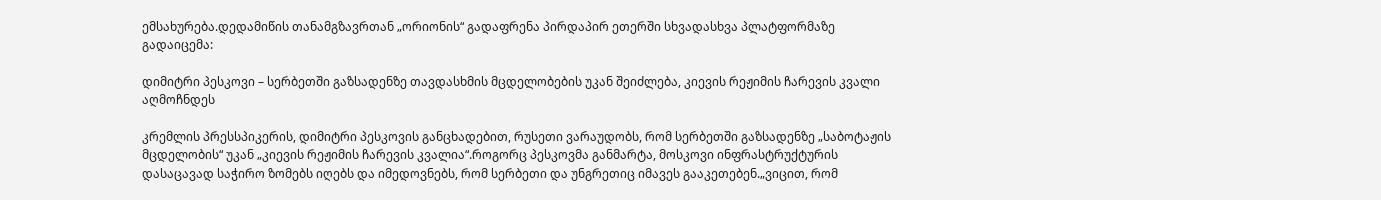ემსახურება.დედამიწის თანამგზავრთან „ორიონის“ გადაფრენა პირდაპირ ეთერში სხვადასხვა პლატფორმაზე გადაიცემა:

დიმიტრი პესკოვი – სერბეთში გაზსადენზე თავდასხმის მცდელობების უკან შეიძლება, კიევის რეჟიმის ჩარევის კვალი აღმოჩნდეს

კრემლის პრესსპიკერის, დიმიტრი პესკოვის განცხადებით, რუსეთი ვარაუდობს, რომ სერბეთში გაზსადენზე „საბოტაჟის მცდელობის“ უკან „კიევის რეჟიმის ჩარევის კვალია“.როგორც პესკოვმა განმარტა, მოსკოვი ინფრასტრუქტურის დასაცავად საჭირო ზომებს იღებს და იმედოვნებს, რომ სერბეთი და უნგრეთიც იმავეს გააკეთებენ.„ვიცით, რომ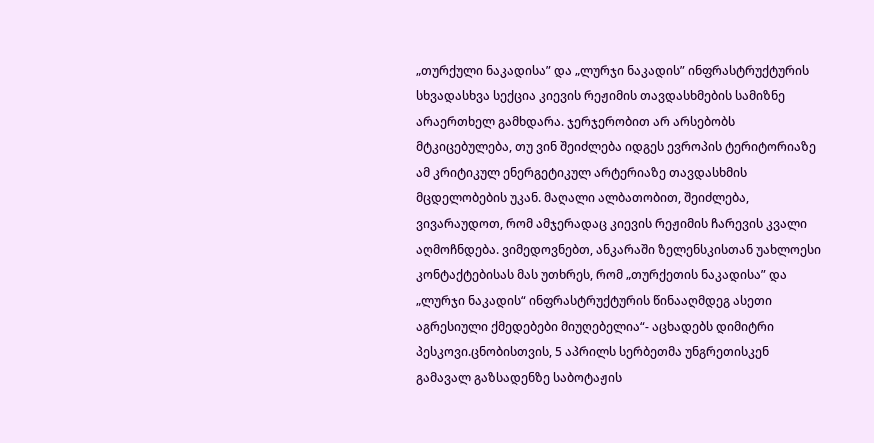„თურქული ნაკადისა” და „ლურჯი ნაკადის” ინფრასტრუქტურის სხვადასხვა სექცია კიევის რეჟიმის თავდასხმების სამიზნე არაერთხელ გამხდარა. ჯერჯერობით არ არსებობს მტკიცებულება, თუ ვინ შეიძლება იდგეს ევროპის ტერიტორიაზე ამ კრიტიკულ ენერგეტიკულ არტერიაზე თავდასხმის მცდელობების უკან. მაღალი ალბათობით, შეიძლება, ვივარაუდოთ, რომ ამჯერადაც კიევის რეჟიმის ჩარევის კვალი აღმოჩნდება. ვიმედოვნებთ, ანკარაში ზელენსკისთან უახლოესი კონტაქტებისას მას უთხრეს, რომ „თურქეთის ნაკადისა” და „ლურჯი ნაკადის“ ინფრასტრუქტურის წინააღმდეგ ასეთი აგრესიული ქმედებები მიუღებელია“- აცხადებს დიმიტრი პესკოვი.ცნობისთვის, 5 აპრილს სერბეთმა უნგრეთისკენ გამავალ გაზსადენზე საბოტაჟის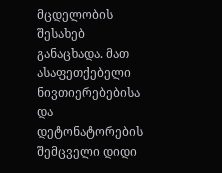მცდელობის შესახებ განაცხადა. მათ ასაფეთქებელი ნივთიერებებისა და დეტონატორების შემცველი დიდი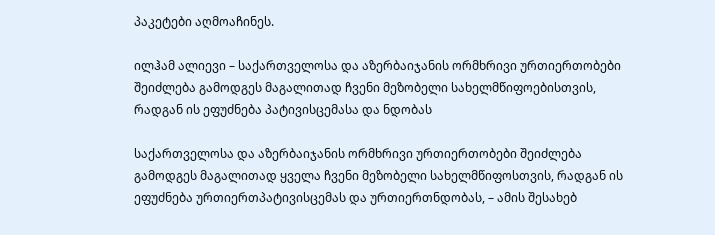პაკეტები აღმოაჩინეს.

ილჰამ ალიევი – საქართველოსა და აზერბაიჯანის ორმხრივი ურთიერთობები შეიძლება გამოდგეს მაგალითად ჩვენი მეზობელი სახელმწიფოებისთვის, რადგან ის ეფუძნება პატივისცემასა და ნდობას

საქართველოსა და აზერბაიჯანის ორმხრივი ურთიერთობები შეიძლება გამოდგეს მაგალითად ყველა ჩვენი მეზობელი სახელმწიფოსთვის, რადგან ის ეფუძნება ურთიერთპატივისცემას და ურთიერთნდობას, – ამის შესახებ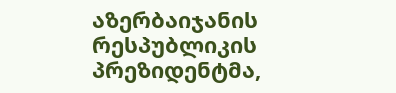აზერბაიჯანის რესპუბლიკის პრეზიდენტმა,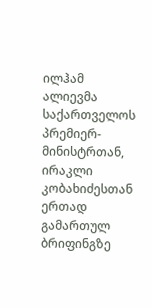ილჰამ ალიევმა საქართველოს პრემიერ-მინისტრთან, ირაკლი კობახიძესთან ერთად გამართულ ბრიფინგზე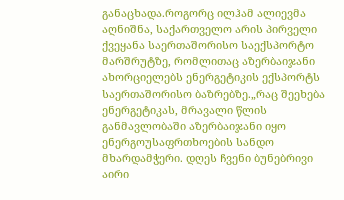განაცხადა.როგორც ილჰამ ალიევმა აღნიშნა, საქართველო არის პირველი ქვეყანა საერთაშორისო საექსპორტო მარშრუტზე, რომლითაც აზერბაიჯანი ახორციელებს ენერგეტიკის ექსპორტს საერთაშორისო ბაზრებზე.„რაც შეეხება ენერგეტიკას, მრავალი წლის განმავლობაში აზერბაიჯანი იყო ენერგოუსაფრთხოების სანდო მხარდამჭერი. დღეს ჩვენი ბუნებრივი აირი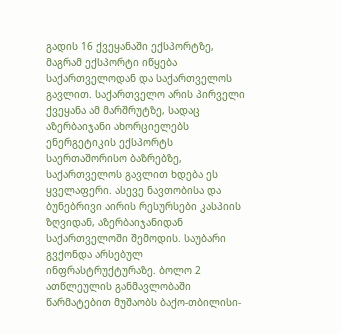გადის 16 ქვეყანაში ექსპორტზე, მაგრამ ექსპორტი იწყება საქართველოდან და საქართველოს გავლით. საქართველო არის პირველი ქვეყანა ამ მარშრუტზე, სადაც აზერბაიჯანი ახორციელებს ენერგეტიკის ექსპორტს საერთაშორისო ბაზრებზე, საქართველოს გავლით ხდება ეს ყველაფერი. ასევე ნავთობისა და ბუნებრივი აირის რესურსები კასპიის ზღვიდან, აზერბაიჯანიდან საქართველოში შემოდის. საუბარი გვქონდა არსებულ ინფრასტრუქტურაზე. ბოლო 2 ათწლეულის განმავლობაში წარმატებით მუშაობს ბაქო-თბილისი-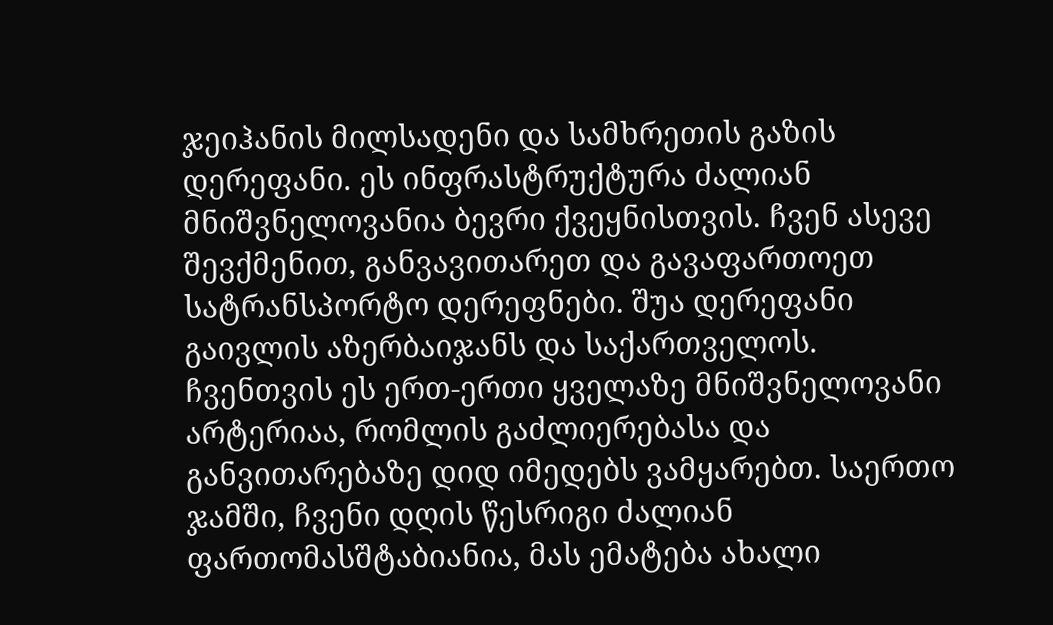ჯეიჰანის მილსადენი და სამხრეთის გაზის დერეფანი. ეს ინფრასტრუქტურა ძალიან მნიშვნელოვანია ბევრი ქვეყნისთვის. ჩვენ ასევე შევქმენით, განვავითარეთ და გავაფართოეთ სატრანსპორტო დერეფნები. შუა დერეფანი გაივლის აზერბაიჯანს და საქართველოს. ჩვენთვის ეს ერთ-ერთი ყველაზე მნიშვნელოვანი არტერიაა, რომლის გაძლიერებასა და განვითარებაზე დიდ იმედებს ვამყარებთ. საერთო ჯამში, ჩვენი დღის წესრიგი ძალიან ფართომასშტაბიანია, მას ემატება ახალი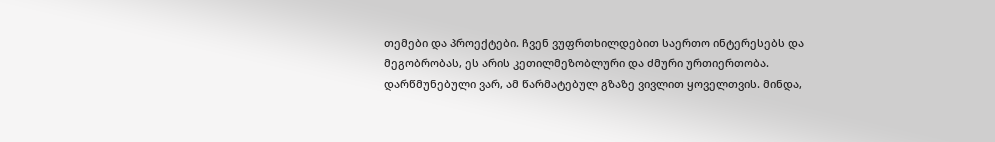თემები და პროექტები. ჩვენ ვუფრთხილდებით საერთო ინტერესებს და მეგობრობას, ეს არის კეთილმეზობლური და ძმური ურთიერთობა. დარწმუნებული ვარ, ამ წარმატებულ გზაზე ვივლით ყოველთვის. მინდა,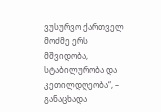ვუსურვო ქართველ მოძმე ერს მშვიდობა, სტაბილურობა და კეთილდღეობა“, – განაცხადა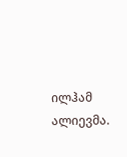ილჰამ ალიევმა.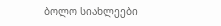ბოლო სიახლეები